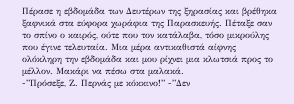Πέρασε η εβδομάδα των Δευτέρων της ξηρασίας και βρέθηκα ξαφνικά στα εύφορα χωράφια της Παρασκευής. Πέταξε σαν το σπίνο ο καιρός, ούτε που τον κατάλαβα, τόσο μικρούλης που έγινε τελευταία. Μια μέρα αντικαθιστά αίφνης ολόκληρη την εβδομάδα και μου ρίχνει μια κλωτσιά προς το μέλλον. Μακάρι να πέσω στα μαλακά.
-”Πρόσεξε, Ζ. Περνάς με κόκκινο!” -”Δεν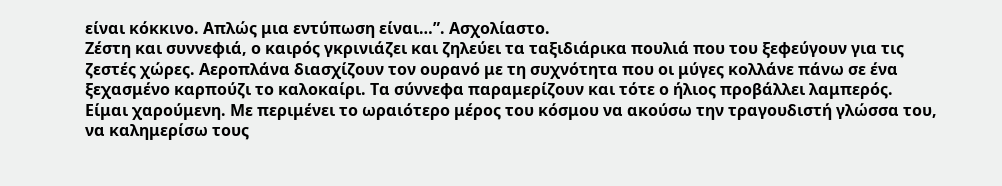είναι κόκκινο. Απλώς μια εντύπωση είναι…”. Ασχολίαστο.
Ζέστη και συννεφιά, ο καιρός γκρινιάζει και ζηλεύει τα ταξιδιάρικα πουλιά που του ξεφεύγουν για τις ζεστές χώρες. Αεροπλάνα διασχίζουν τον ουρανό με τη συχνότητα που οι μύγες κολλάνε πάνω σε ένα ξεχασμένο καρπούζι το καλοκαίρι. Τα σύννεφα παραμερίζουν και τότε ο ήλιος προβάλλει λαμπερός.
Είμαι χαρούμενη. Με περιμένει το ωραιότερο μέρος του κόσμου να ακούσω την τραγουδιστή γλώσσα του, να καλημερίσω τους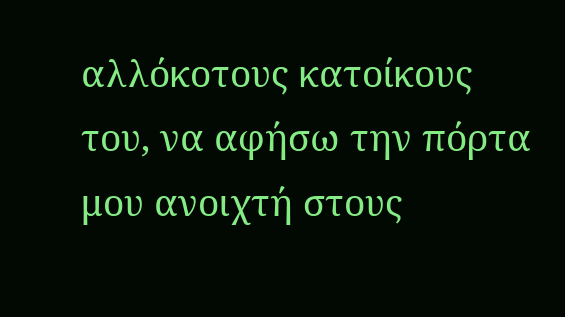αλλόκοτους κατοίκους του, να αφήσω την πόρτα μου ανοιχτή στους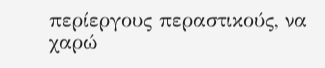περίεργους περαστικούς, να χαρώ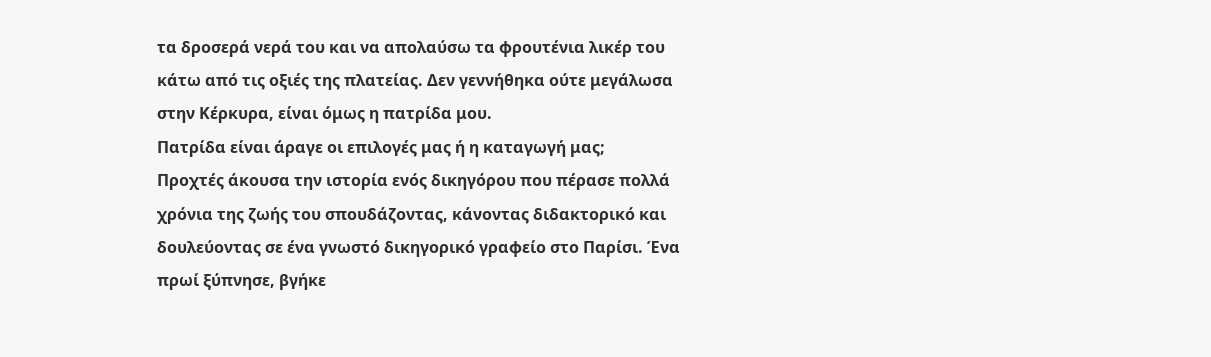τα δροσερά νερά του και να απολαύσω τα φρουτένια λικέρ του κάτω από τις οξιές της πλατείας. Δεν γεννήθηκα ούτε μεγάλωσα στην Κέρκυρα, είναι όμως η πατρίδα μου.
Πατρίδα είναι άραγε οι επιλογές μας ή η καταγωγή μας;
Προχτές άκουσα την ιστορία ενός δικηγόρου που πέρασε πολλά χρόνια της ζωής του σπουδάζοντας, κάνοντας διδακτορικό και δουλεύοντας σε ένα γνωστό δικηγορικό γραφείο στο Παρίσι. Ένα πρωί ξύπνησε, βγήκε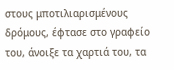στους μποτιλιαρισμένους δρόμους, έφτασε στο γραφείο του, άνοιξε τα χαρτιά του, τα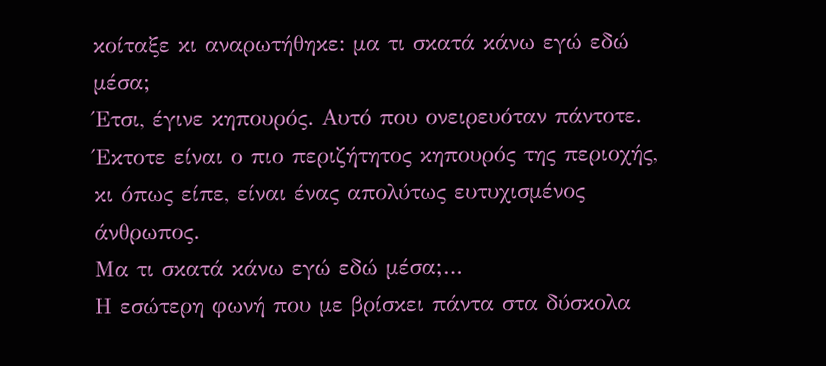κοίταξε κι αναρωτήθηκε: μα τι σκατά κάνω εγώ εδώ μέσα;
Έτσι, έγινε κηπουρός. Αυτό που ονειρευόταν πάντοτε. Έκτοτε είναι ο πιο περιζήτητος κηπουρός της περιοχής, κι όπως είπε, είναι ένας απολύτως ευτυχισμένος άνθρωπος.
Μα τι σκατά κάνω εγώ εδώ μέσα;…
Η εσώτερη φωνή που με βρίσκει πάντα στα δύσκολα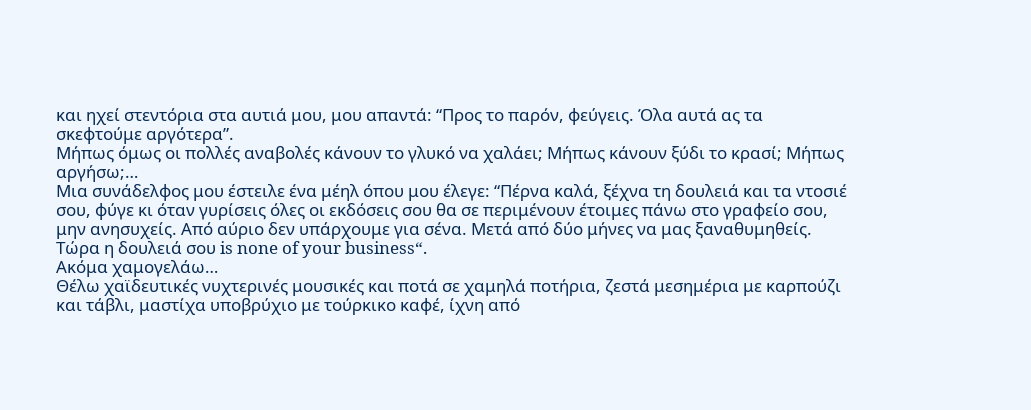και ηχεί στεντόρια στα αυτιά μου, μου απαντά: “Προς το παρόν, φεύγεις. Όλα αυτά ας τα σκεφτούμε αργότερα”.
Μήπως όμως οι πολλές αναβολές κάνουν το γλυκό να χαλάει; Μήπως κάνουν ξύδι το κρασί; Μήπως αργήσω;…
Μια συνάδελφος μου έστειλε ένα μέηλ όπου μου έλεγε: “Πέρνα καλά, ξέχνα τη δουλειά και τα ντοσιέ σου, φύγε κι όταν γυρίσεις όλες οι εκδόσεις σου θα σε περιμένουν έτοιμες πάνω στο γραφείο σου, μην ανησυχείς. Από αύριο δεν υπάρχουμε για σένα. Μετά από δύο μήνες να μας ξαναθυμηθείς. Τώρα η δουλειά σου is none of your business“.
Ακόμα χαμογελάω…
Θέλω χαϊδευτικές νυχτερινές μουσικές και ποτά σε χαμηλά ποτήρια, ζεστά μεσημέρια με καρπούζι και τάβλι, μαστίχα υποβρύχιο με τούρκικο καφέ, ίχνη από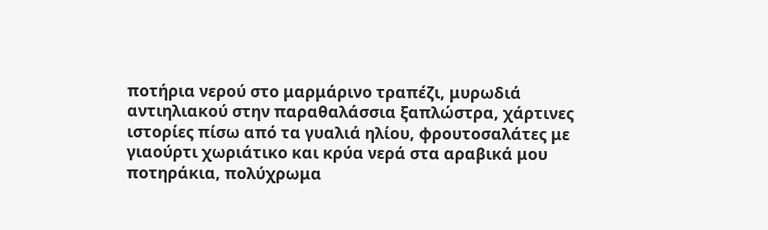ποτήρια νερού στο μαρμάρινο τραπέζι, μυρωδιά αντιηλιακού στην παραθαλάσσια ξαπλώστρα, χάρτινες ιστορίες πίσω από τα γυαλιά ηλίου, φρουτοσαλάτες με γιαούρτι χωριάτικο και κρύα νερά στα αραβικά μου ποτηράκια, πολύχρωμα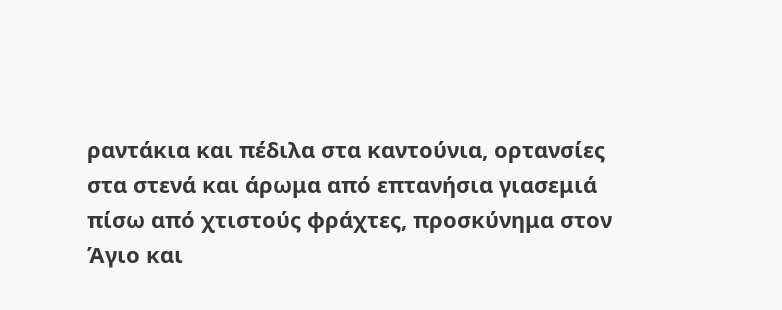ραντάκια και πέδιλα στα καντούνια, ορτανσίες στα στενά και άρωμα από επτανήσια γιασεμιά πίσω από χτιστούς φράχτες, προσκύνημα στον Άγιο και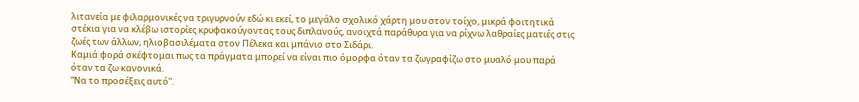λιτανεία με φιλαρμονικές να τριγυρνούν εδώ κι εκεί, το μεγάλο σχολικό χάρτη μου στον τοίχο, μικρά φοιτητικά στέκια για να κλέβω ιστορίες κρυφακούγοντας τους διπλανούς, ανοιχτά παράθυρα για να ρίχνω λαθραίες ματιές στις ζωές των άλλων, ηλιοβασιλέματα στον Πέλεκα και μπάνιο στο Σιδάρι.
Καμιά φορά σκέφτομαι πως τα πράγματα μπορεί να είναι πιο όμορφα όταν τα ζωγραφίζω στο μυαλό μου παρά όταν τα ζω κανονικά.
“Να το προσέξεις αυτό”.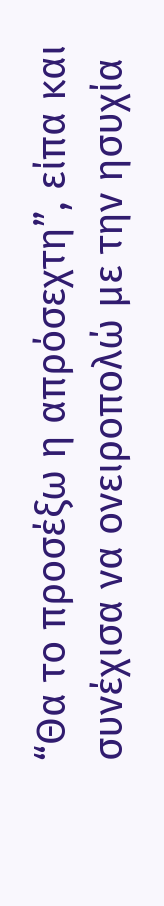“Θα το προσέξω η απρόσεχτη”, είπα και συνέχισα να ονειροπολώ με την ησυχία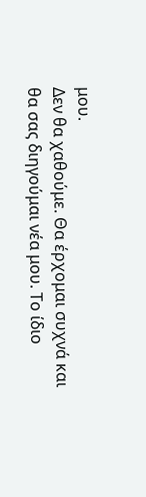μου.
Δεν θα χαθούμε. Θα έρχομαι συχνά και θα σας διηγούμαι νέα μου. Το ίδιο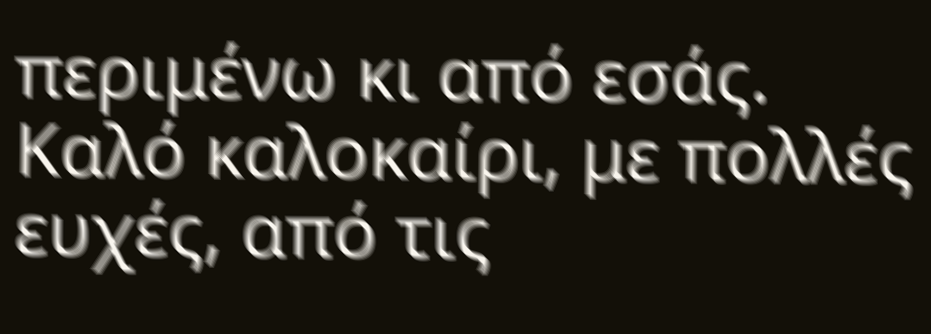περιμένω κι από εσάς.
Καλό καλοκαίρι, με πολλές ευχές, από τις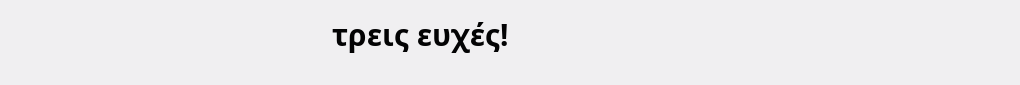τρεις ευχές!